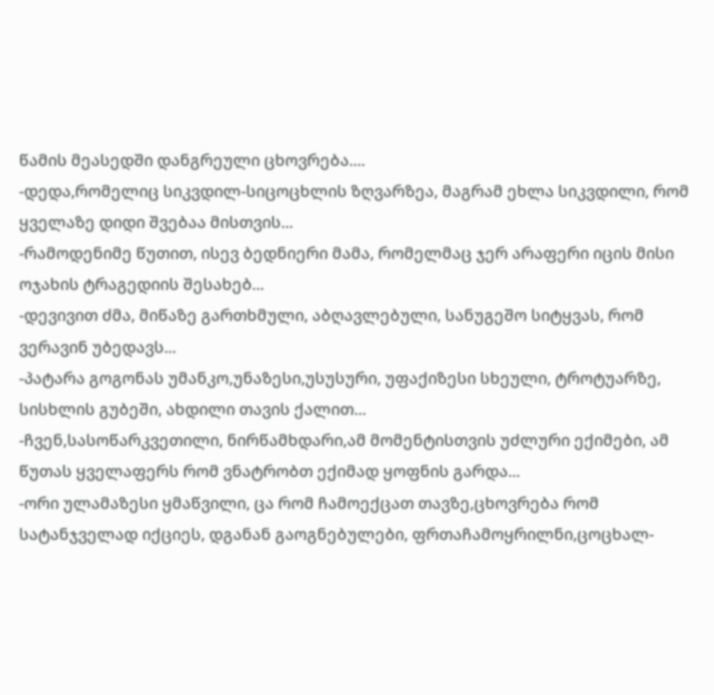წამის მეასედში დანგრეული ცხოვრება....
-დედა,რომელიც სიკვდილ-სიცოცხლის ზღვარზეა, მაგრამ ეხლა სიკვდილი, რომ ყველაზე დიდი შვებაა მისთვის...
-რამოდენიმე წუთით, ისევ ბედნიერი მამა, რომელმაც ჯერ არაფერი იცის მისი ოჯახის ტრაგედიის შესახებ...
-დევივით ძმა, მიწაზე გართხმული, აბღავლებული, სანუგეშო სიტყვას, რომ ვერავინ უბედავს...
-პატარა გოგონას უმანკო,უნაზესი,უსუსური, უფაქიზესი სხეული, ტროტუარზე, სისხლის გუბეში, ახდილი თავის ქალით...
-ჩვენ,სასოწარკვეთილი, ნირწამხდარი,ამ მომენტისთვის უძლური ექიმები, ამ წუთას ყველაფერს რომ ვნატრობთ ექიმად ყოფნის გარდა...
-ორი ულამაზესი ყმაწვილი, ცა რომ ჩამოექცათ თავზე,ცხოვრება რომ სატანჯველად იქციეს, დგანან გაოგნებულები, ფრთაჩამოყრილნი,ცოცხალ-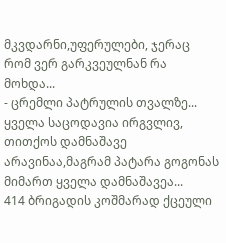მკვდარნი,უფერულები, ჯერაც რომ ვერ გარკვეულნან რა მოხდა...
- ცრემლი პატრულის თვალზე...
ყველა საცოდავია ირგვლივ, თითქოს დამნაშავე არავინაა,მაგრამ პატარა გოგონას მიმართ ყველა დამნაშავეა...
414 ბრიგადის კოშმარად ქცეული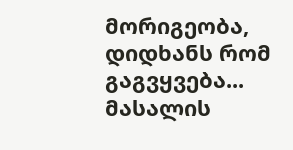მორიგეობა, დიდხანს რომ გაგვყვება...
მასალის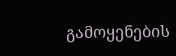გამოყენების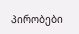პირობები